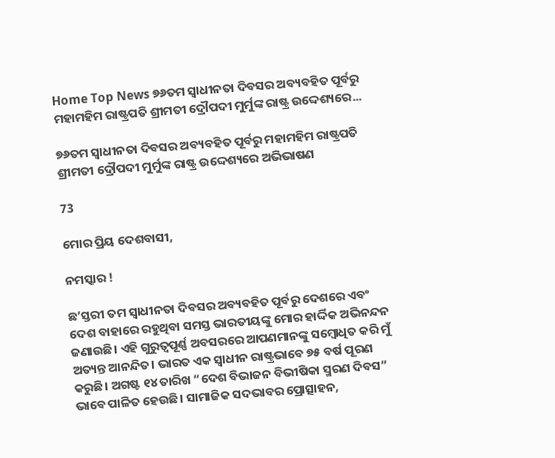Home Top News ୭୬ତମ ସ୍ୱାଧୀନତା ଦିବସର ଅବ୍ୟବହିତ ପୂର୍ବରୁ ମହାମହିମ ରାଷ୍ଟ୍ରପତି ଶ୍ରୀମତୀ ଦ୍ରୌପଦୀ ମୁର୍ମୁଙ୍କ ରାଷ୍ଟ୍ର ଉଦ୍ଦେଶ୍ୟରେ...

୭୬ତମ ସ୍ୱାଧୀନତା ଦିବସର ଅବ୍ୟବହିତ ପୂର୍ବରୁ ମହାମହିମ ରାଷ୍ଟ୍ରପତି ଶ୍ରୀମତୀ ଦ୍ରୌପଦୀ ମୁର୍ମୁଙ୍କ ରାଷ୍ଟ୍ର ଉଦ୍ଦେଶ୍ୟରେ ଅଭିଭାଷଣ

73

ମୋର ପ୍ରିୟ ଦେଶବାସୀ,

ନମସ୍କାର !

ଛ’ସ୍ତରୀ ତମ ସ୍ୱାଧୀନତା ଦିବସର ଅବ୍ୟବହିତ ପୂର୍ବରୁ ଦେଶରେ ଏବଂ ଦେଶ ବାହାରେ ରହୁଥିବା ସମସ୍ତ ଭାରତୀୟଙ୍କୁ ମୋର ହାର୍ଦ୍ଦିକ ଅଭିନନ୍ଦନ ଜଣାଉଛି। ଏହି ଗୁରୁତ୍ୱପୂର୍ଣ୍ଣ ଅବସରରେ ଆପଣମାନଙ୍କୁ ସମ୍ବୋଧିତ କରି ମୁଁ ଅତ୍ୟନ୍ତ ଆନନ୍ଦିତ। ଭାରତ ଏକ ସ୍ୱାଧୀନ ରାଷ୍ଟ୍ରଭାବେ ୭୫ ବର୍ଷ ପୂରଣ କରୁଛି। ଅଗଷ୍ଟ ୧୪ ତାରିଖ “ଦେଶ ବିଭାଜନ ବିଭୀଷିକା ସ୍ମରଣ ଦିବସ” ଭାବେ ପାଳିତ ହେଉଛି। ସାମାଜିକ ସଦଭାବର ପ୍ରୋତ୍ସାହନ,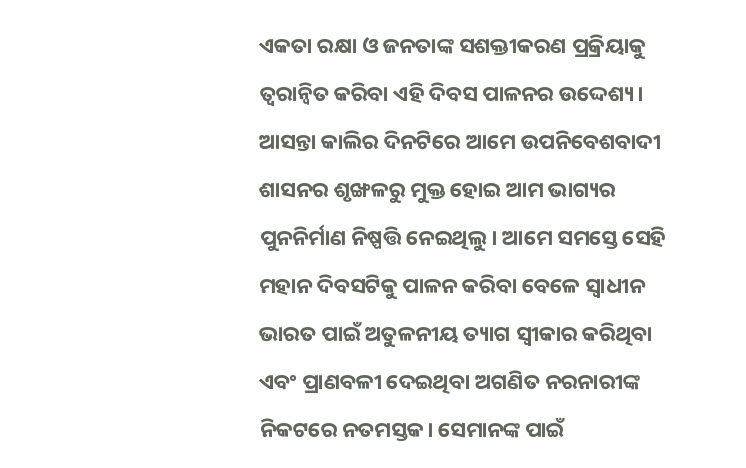ଏକତା ରକ୍ଷା ଓ ଜନତାଙ୍କ ସଶକ୍ତୀକରଣ ପ୍ରକ୍ରିୟାକୁ ତ୍ୱରାନ୍ୱିତ କରିବା ଏହି ଦିବସ ପାଳନର ଉଦ୍ଦେଶ୍ୟ। ଆସନ୍ତା କାଲିର ଦିନଟିରେ ଆମେ ଉପନିବେଶବାଦୀ ଶାସନର ଶୃଙ୍ଖଳରୁ ମୁକ୍ତ ହୋଇ ଆମ ଭାଗ୍ୟର ପୁନନିର୍ମାଣ ନିଷ୍ପତ୍ତି ନେଇଥିଲୁ। ଆମେ ସମସ୍ତେ ସେହି ମହାନ ଦିବସଟିକୁ ପାଳନ କରିବା ବେଳେ ସ୍ୱାଧୀନ ଭାରତ ପାଇଁ ଅତୁଳନୀୟ ତ୍ୟାଗ ସ୍ୱୀକାର କରିଥିବା ଏବଂ ପ୍ରାଣବଳୀ ଦେଇଥିବା ଅଗଣିତ ନରନାରୀଙ୍କ ନିକଟରେ ନତମସ୍ତକ। ସେମାନଙ୍କ ପାଇଁ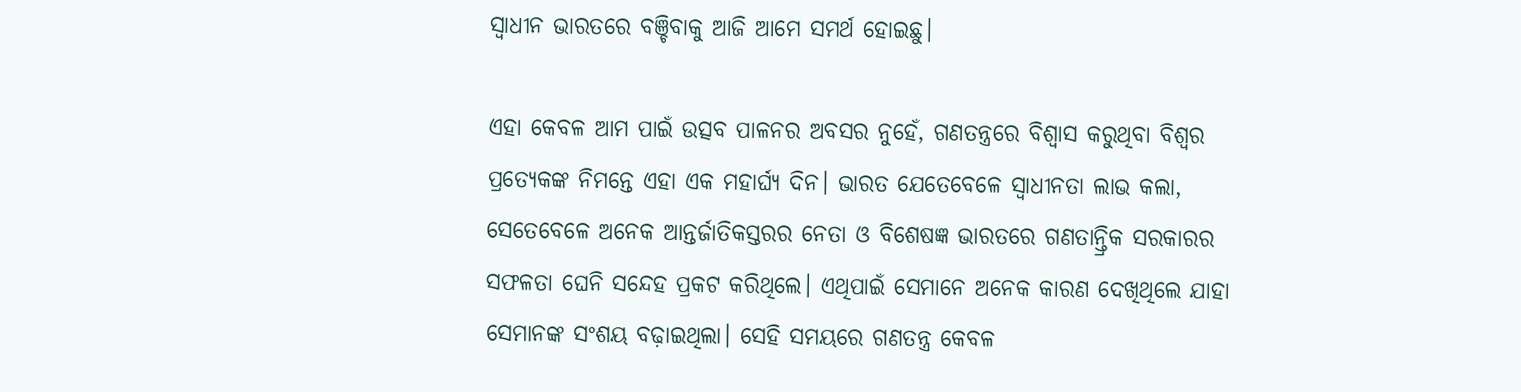ସ୍ୱାଧୀନ ଭାରତରେ ବଞ୍ଚିବାକୁ ଆଜି ଆମେ ସମର୍ଥ ହୋଇଛୁ।

ଏହା କେବଳ ଆମ ପାଇଁ ଉତ୍ସବ ପାଳନର ଅବସର ନୁହେଁ, ଗଣତନ୍ତ୍ରରେ ବିଶ୍ୱାସ କରୁଥିବା ବିଶ୍ୱର ପ୍ରତ୍ୟେକଙ୍କ ନିମନ୍ତେ ଏହା ଏକ ମହାର୍ଘ୍ୟ ଦିନ। ଭାରତ ଯେତେବେଳେ ସ୍ୱାଧୀନତା ଲାଭ କଲା, ସେତେବେଳେ ଅନେକ ଆନ୍ତର୍ଜାତିକସ୍ତରର ନେତା ଓ ବିଶେଷଜ୍ଞ ଭାରତରେ ଗଣତାନ୍ତ୍ରିକ ସରକାରର ସଫଳତା ଘେନି ସନ୍ଦେହ ପ୍ରକଟ କରିଥିଲେ। ଏଥିପାଇଁ ସେମାନେ ଅନେକ କାରଣ ଦେଖିଥିଲେ ଯାହା ସେମାନଙ୍କ ସଂଶୟ ବଢ଼ାଇଥିଲା। ସେହି ସମୟରେ ଗଣତନ୍ତ୍ର କେବଳ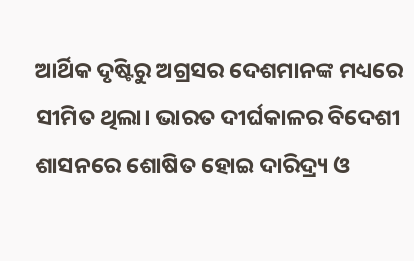ଆର୍ଥିକ ଦୃଷ୍ଟିରୁ ଅଗ୍ରସର ଦେଶମାନଙ୍କ ମଧ୍ୟରେ ସୀମିତ ଥିଲା। ଭାରତ ଦୀର୍ଘକାଳର ବିଦେଶୀ ଶାସନରେ ଶୋଷିତ ହୋଇ ଦାରିଦ୍ର୍ୟ ଓ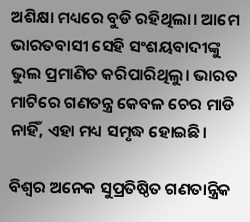ଅଶିକ୍ଷା ମଧ୍ୟରେ ବୁଡି ରହିଥିଲା। ଆମେ ଭାରତବାସୀ ସେହି ସଂଶୟବାଦୀଙ୍କୁ ଭୁଲ ପ୍ରମାଣିତ କରିପାରିଥିଲୁ। ଭାରତ ମାଟିରେ ଗଣତନ୍ତ୍ର କେବଳ ଚେର ମାଡି ନାହିଁ, ଏହା ମଧ୍ୟ ସମୃଦ୍ଧ ହୋଇଛି।

ବିଶ୍ୱର ଅନେକ ସୁପ୍ରତିଷ୍ଠିତ ଗଣତାନ୍ତ୍ରିକ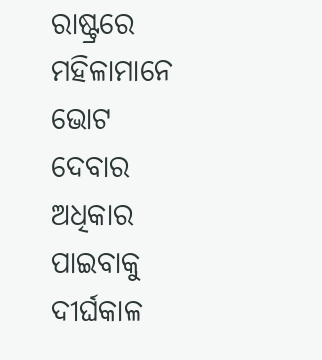ରାଷ୍ଟ୍ରରେ ମହିଳାମାନେ ଭୋଟ ଦେବାର ଅଧିକାର ପାଇବାକୁ ଦୀର୍ଘକାଳ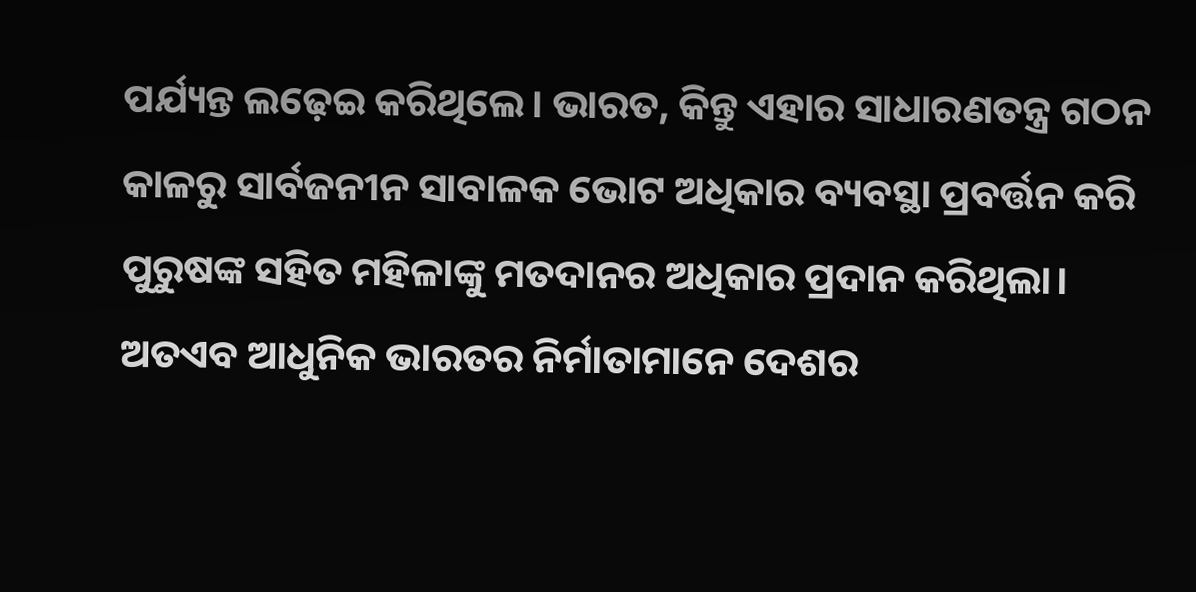ପର୍ଯ୍ୟନ୍ତ ଲଢ଼େଇ କରିଥିଲେ। ଭାରତ, କିନ୍ତୁ ଏହାର ସାଧାରଣତନ୍ତ୍ର ଗଠନ କାଳରୁ ସାର୍ବଜନୀନ ସାବାଳକ ଭୋଟ ଅଧିକାର ବ୍ୟବସ୍ଥା ପ୍ରବର୍ତ୍ତନ କରି ପୁରୁଷଙ୍କ ସହିତ ମହିଳାଙ୍କୁ ମତଦାନର ଅଧିକାର ପ୍ରଦାନ କରିଥିଲା। ଅତଏବ ଆଧୁନିକ ଭାରତର ନିର୍ମାତାମାନେ ଦେଶର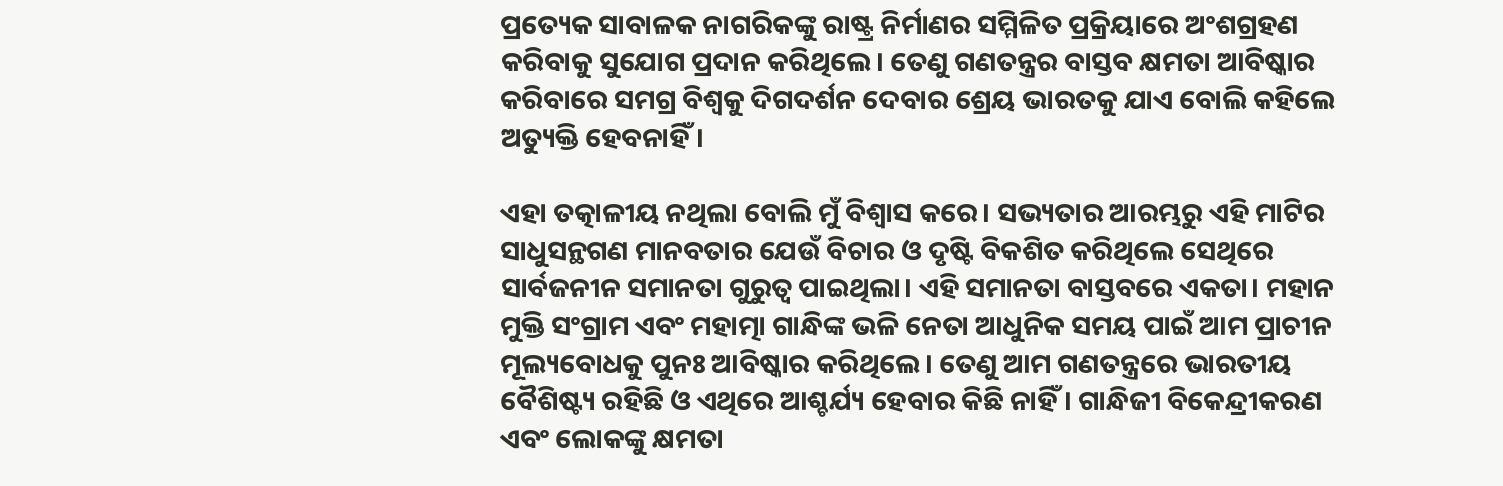ପ୍ରତ୍ୟେକ ସାବାଳକ ନାଗରିକଙ୍କୁ ରାଷ୍ଟ୍ର ନିର୍ମାଣର ସମ୍ମିଳିତ ପ୍ରକ୍ରିୟାରେ ଅଂଶଗ୍ରହଣ କରିବାକୁ ସୁଯୋଗ ପ୍ରଦାନ କରିଥିଲେ। ତେଣୁ ଗଣତନ୍ତ୍ରର ବାସ୍ତବ କ୍ଷମତା ଆବିଷ୍କାର କରିବାରେ ସମଗ୍ର ବିଶ୍ୱକୁ ଦିଗଦର୍ଶନ ଦେବାର ଶ୍ରେୟ ଭାରତକୁ ଯାଏ ବୋଲି କହିଲେ ଅତ୍ୟୁକ୍ତି ହେବନାହିଁ।

ଏହା ତତ୍କାଳୀୟ ନଥିଲା ବୋଲି ମୁଁ ବିଶ୍ୱାସ କରେ। ସଭ୍ୟତାର ଆରମ୍ଭରୁ ଏହି ମାଟିର ସାଧୁସନ୍ଥଗଣ ମାନବତାର ଯେଉଁ ବିଚାର ଓ ଦୃଷ୍ଟି ବିକଶିତ କରିଥିଲେ ସେଥିରେ ସାର୍ବଜନୀନ ସମାନତା ଗୁରୁତ୍ୱ ପାଇଥିଲା। ଏହି ସମାନତା ବାସ୍ତବରେ ଏକତା। ମହାନ ମୁକ୍ତି ସଂଗ୍ରାମ ଏବଂ ମହାତ୍ମା ଗାନ୍ଧିଙ୍କ ଭଳି ନେତା ଆଧୁନିକ ସମୟ ପାଇଁ ଆମ ପ୍ରାଚୀନ ମୂଲ୍ୟବୋଧକୁ ପୁନଃ ଆବିଷ୍କାର କରିଥିଲେ। ତେଣୁ ଆମ ଗଣତନ୍ତ୍ରରେ ଭାରତୀୟ ବୈଶିଷ୍ଟ୍ୟ ରହିଛି ଓ ଏଥିରେ ଆଶ୍ଚର୍ଯ୍ୟ ହେବାର କିଛି ନାହିଁ। ଗାନ୍ଧିଜୀ ବିକେନ୍ଦ୍ରୀକରଣ ଏବଂ ଲୋକଙ୍କୁ କ୍ଷମତା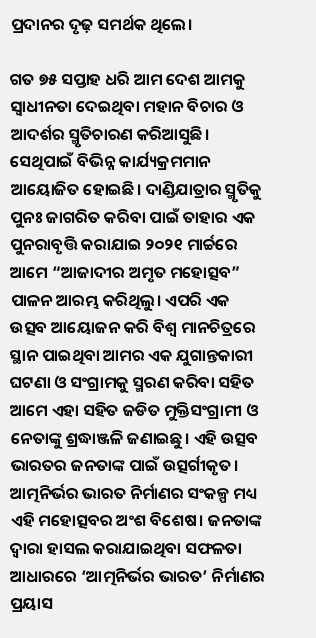ପ୍ରଦାନର ଦୃଢ଼ ସମର୍ଥକ ଥିଲେ।

ଗତ ୭୫ ସପ୍ତାହ ଧରି ଆମ ଦେଶ ଆମକୁ ସ୍ୱାଧୀନତା ଦେଇଥିବା ମହାନ ବିଚାର ଓ ଆଦର୍ଶର ସ୍ମୃତିଚାରଣ କରିଆସୁଛି। ସେଥିପାଇଁ ବିଭିନ୍ନ କାର୍ଯ୍ୟକ୍ରମମାନ ଆୟୋଜିତ ହୋଇଛି। ଦାଣ୍ଡିଯାତ୍ରାର ସ୍ମୃତିକୁ ପୁନଃ ଜାଗରିତ କରିବା ପାଇଁ ତାହାର ଏକ ପୁନରାବୃତ୍ତି କରାଯାଇ ୨୦୨୧ ମାର୍ଚ୍ଚରେ ଆମେ “ଆଜାଦୀର ଅମୃତ ମହୋତ୍ସବ” ପାଳନ ଆରମ୍ଭ କରିଥିଲୁ। ଏପରି ଏକ ଉତ୍ସବ ଆୟୋଜନ କରି ବିଶ୍ୱ ମାନଚିତ୍ରରେ ସ୍ଥାନ ପାଇଥିବା ଆମର ଏକ ଯୁଗାନ୍ତକାରୀ ଘଟଣା ଓ ସଂଗ୍ରାମକୁ ସ୍ମରଣ କରିବା ସହିତ ଆମେ ଏହା ସହିତ ଜଡିତ ମୁକ୍ତିସଂଗ୍ରାମୀ ଓ ନେତାଙ୍କୁ ଶ୍ରଦ୍ଧାଞ୍ଜଳି ଜଣାଇଛୁ। ଏହି ଉତ୍ସବ ଭାରତର ଜନତାଙ୍କ ପାଇଁ ଉତ୍ସର୍ଗୀକୃତ। ଆତ୍ମନିର୍ଭର ଭାରତ ନିର୍ମାଣର ସଂକଳ୍ପ ମଧ୍ୟ ଏହି ମହୋତ୍ସବର ଅଂଶ ବିଶେଷ। ଜନତାଙ୍କ ଦ୍ୱାରା ହାସଲ କରାଯାଇଥିବା ସଫଳତା ଆଧାରରେ ‘ଆତ୍ମନିର୍ଭର ଭାରତ’ ନିର୍ମାଣର ପ୍ରୟାସ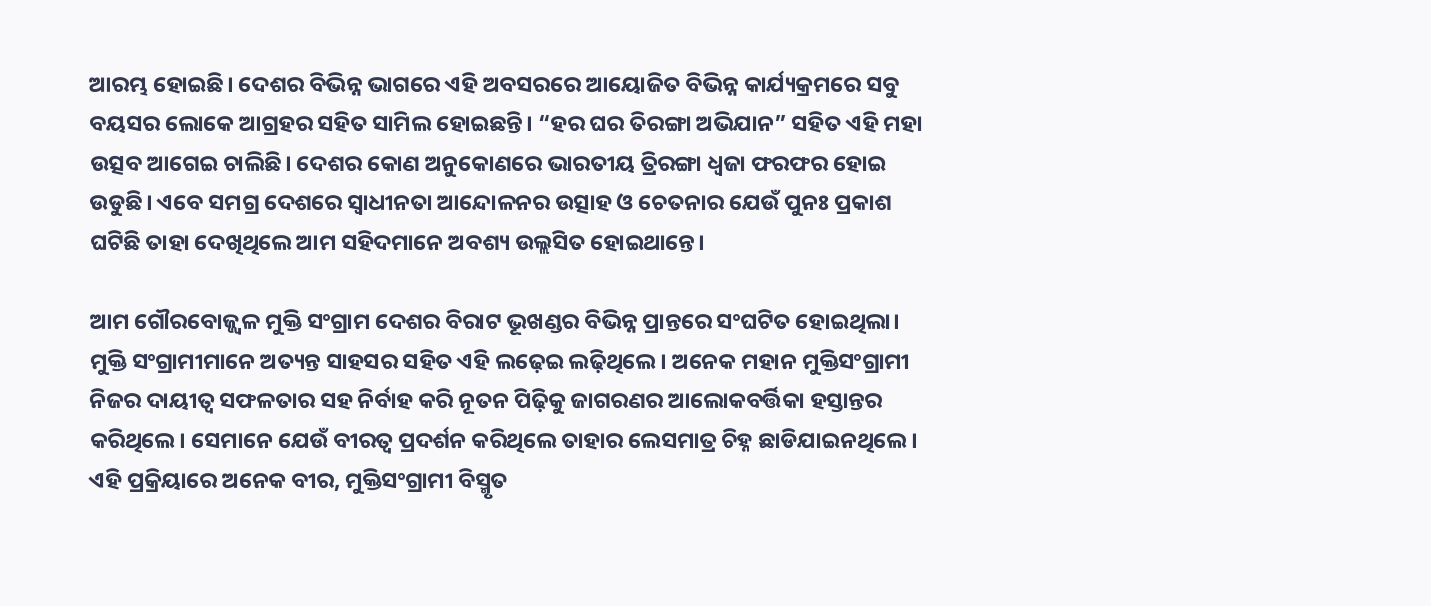ଆରମ୍ଭ ହୋଇଛି। ଦେଶର ବିଭିନ୍ନ ଭାଗରେ ଏହି ଅବସରରେ ଆୟୋଜିତ ବିଭିନ୍ନ କାର୍ଯ୍ୟକ୍ରମରେ ସବୁ ବୟସର ଲୋକେ ଆଗ୍ରହର ସହିତ ସାମିଲ ହୋଇଛନ୍ତି। “ହର ଘର ତିରଙ୍ଗା ଅଭିଯାନ” ସହିତ ଏହି ମହା ଉତ୍ସବ ଆଗେଇ ଚାଲିଛି। ଦେଶର କୋଣ ଅନୁକୋଣରେ ଭାରତୀୟ ତ୍ରିରଙ୍ଗା ଧ୍ୱଜା ଫରଫର ହୋଇ ଉଡୁଛି। ଏବେ ସମଗ୍ର ଦେଶରେ ସ୍ୱାଧୀନତା ଆନ୍ଦୋଳନର ଉତ୍ସାହ ଓ ଚେତନାର ଯେଉଁ ପୁନଃ ପ୍ରକାଶ ଘଟିଛି ତାହା ଦେଖିଥିଲେ ଆମ ସହିଦମାନେ ଅବଶ୍ୟ ଉଲ୍ଲସିତ ହୋଇଥାନ୍ତେ।

ଆମ ଗୌରବୋଜ୍ଜ୍ୱଳ ମୁକ୍ତି ସଂଗ୍ରାମ ଦେଶର ବିରାଟ ଭୂଖଣ୍ଡର ବିଭିନ୍ନ ପ୍ରାନ୍ତରେ ସଂଘଟିତ ହୋଇଥିଲା। ମୁକ୍ତି ସଂଗ୍ରାମୀମାନେ ଅତ୍ୟନ୍ତ ସାହସର ସହିତ ଏହି ଲଢ଼େଇ ଲଢ଼ିଥିଲେ। ଅନେକ ମହାନ ମୁକ୍ତିସଂଗ୍ରାମୀ ନିଜର ଦାୟୀତ୍ୱ ସଫଳତାର ସହ ନିର୍ବାହ କରି ନୂତନ ପିଢ଼ିକୁ ଜାଗରଣର ଆଲୋକବର୍ତ୍ତିକା ହସ୍ତାନ୍ତର କରିଥିଲେ। ସେମାନେ ଯେଉଁ ବୀରତ୍ୱ ପ୍ରଦର୍ଶନ କରିଥିଲେ ତାହାର ଲେସମାତ୍ର ଚିହ୍ନ ଛାଡିଯାଇନଥିଲେ। ଏହି ପ୍ରକ୍ରିୟାରେ ଅନେକ ବୀର, ମୁକ୍ତିସଂଗ୍ରାମୀ ବିସ୍ମୃତ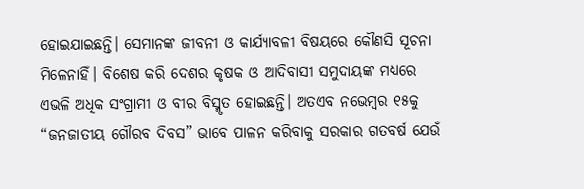ହୋଇଯାଇଛନ୍ତି। ସେମାନଙ୍କ ଜୀବନୀ ଓ କାର୍ଯ୍ୟାବଳୀ ବିଷୟରେ କୌଣସି ସୂଚନା ମିଳେନାହିଁ। ବିଶେଷ କରି ଦେଶର କୃଷକ ଓ ଆଦିବାସୀ ସମୁଦାୟଙ୍କ ମଧ୍ୟରେ ଏଭଳି ଅଧିକ ସଂଗ୍ରାମୀ ଓ ବୀର ବିସ୍ମୃତ ହୋଇଛନ୍ତି। ଅତଏବ ନଭେମ୍ବର ୧୫କୁ “ଜନଜାତୀୟ ଗୌରବ ଦିବସ” ଭାବେ ପାଳନ କରିବାକୁ ସରକାର ଗତବର୍ଷ ଯେଉଁ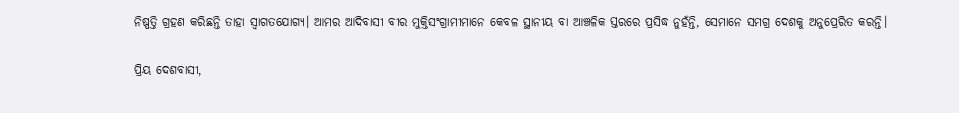ନିଷ୍ପତ୍ତି ଗ୍ରହଣ କରିଛନ୍ତି ତାହା ସ୍ୱାଗତଯୋଗ୍ୟ। ଆମର ଆଦିବାସୀ ବୀର ମୁକ୍ତିସଂଗ୍ରାମୀମାନେ କେବଳ ସ୍ଥାନୀୟ ବା ଆଞ୍ଚଳିକ ସ୍ତରରେ ପ୍ରସିଦ୍ଧ ନୁହଁନ୍ତି, ସେମାନେ ସମଗ୍ର ଦେଶକୁ ଅନୁପ୍ରେରିତ କରନ୍ତି।

ପ୍ରିୟ ଦେଶବାସୀ,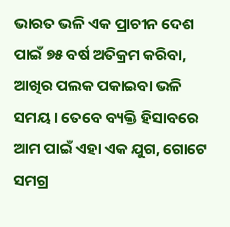ଭାରତ ଭଳି ଏକ ପ୍ରାଚୀନ ଦେଶ ପାଇଁ ୭୫ ବର୍ଷ ଅତିକ୍ରମ କରିବା, ଆଖିର ପଲକ ପକାଇବା ଭଳି ସମୟ। ତେବେ ବ୍ୟକ୍ତି ହିସାବରେ ଆମ ପାଇଁ ଏହା ଏକ ଯୁଗ, ଗୋଟେ ସମଗ୍ର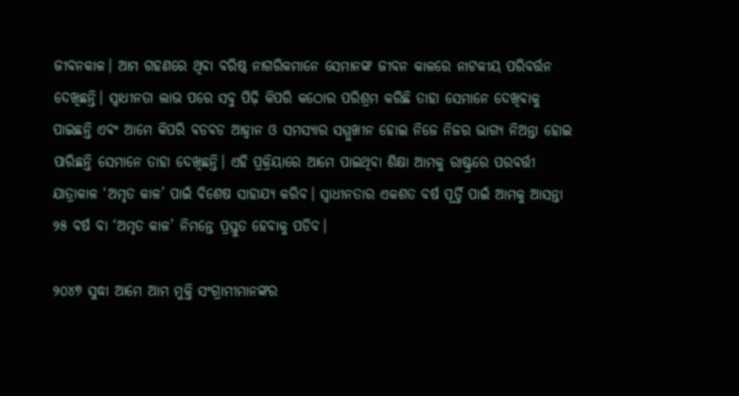ଜୀବନକାଳ। ଆମ ଗହଣରେ ଥିବା ବରିଷ୍ଠ ନାଗରିକମାନେ ସେମାନଙ୍କ ଜୀବନ କାଳରେ ନାଟକୀୟ ପରିବର୍ତ୍ତନ ଦେଖିଛନ୍ତି। ସ୍ୱାଧୀନତା ଲାଭ ପରେ ସବୁ ପିଢ଼ି କିପରି କଠୋର ପରିଶ୍ରମ କରିଛି ତାହା ସେମାନେ ଦେଖିବାକୁ ପାଇଛନ୍ତି ଏବଂ ଆମେ କିପରି ବଡବଡ ଆହ୍ୱାନ ଓ ସମସ୍ୟାର ସମ୍ମୁଖୀନ ହୋଇ ନିଜେ ନିଜର ଭାଗ୍ୟ ନିଅନ୍ତା ହୋଇ ପାରିଛନ୍ତି ସେମାନେ ତାହା ଦେଖିଛନ୍ତି। ଏହି ପ୍ରକ୍ରିୟାରେ ଆମେ ପାଇଥିବା ଶିକ୍ଷା ଆମକୁ ରାଷ୍ଟ୍ରରେ ପରବର୍ତ୍ତୀ ଯାତ୍ରାକାଳ ‘ଅମୃତ କାଳ’ ପାଇଁ ବିଶେଷ ସାହାଯ୍ୟ କରିବ। ସ୍ୱାଧୀନତାର ଏକଶତ ବର୍ଷ ପୂର୍ତ୍ତି ପାଇଁ ଆମକୁ ଆସନ୍ତା ୨୫ ବର୍ଷ ବା ‘ଅମୃତ କାଳ’ ନିମନ୍ତେ ପ୍ରସ୍ତୁତ ହେବାକୁ ପଡିବ।

୨୦୪୭ ସୁଦ୍ଧା ଆମେ ଆମ ମୁକ୍ତି ସଂଗ୍ରାମୀମାନଙ୍କର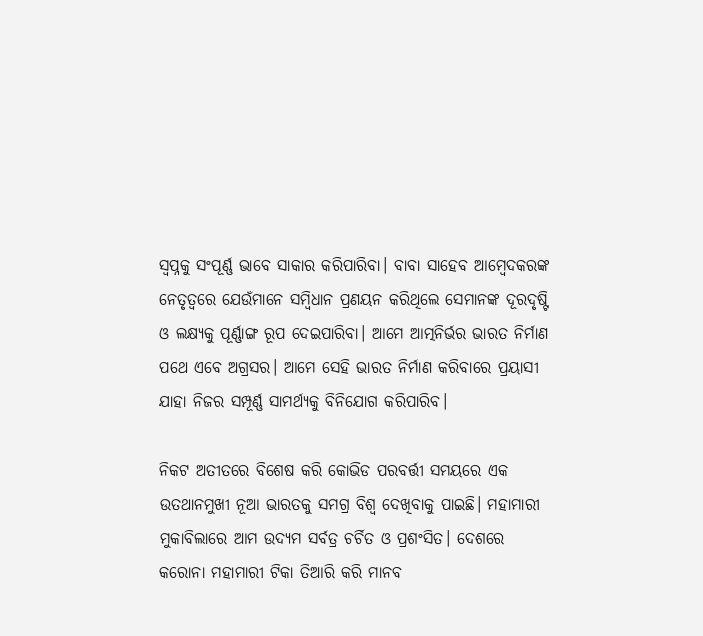ସ୍ୱପ୍ନକୁ ସଂପୂର୍ଣ୍ଣ ଭାବେ ସାକାର କରିପାରିବା। ବାବା ସାହେବ ଆମ୍ବେଦକରଙ୍କ ନେତୃତ୍ୱରେ ଯେଉଁମାନେ ସମ୍ବିଧାନ ପ୍ରଣୟନ କରିଥିଲେ ସେମାନଙ୍କ ଦୂରଦୃଷ୍ଟି ଓ ଲକ୍ଷ୍ୟକୁ ପୂର୍ଣ୍ଣାଙ୍ଗ ରୂପ ଦେଇପାରିବା। ଆମେ ଆତ୍ମନିର୍ଭର ଭାରତ ନିର୍ମାଣ ପଥେ ଏବେ ଅଗ୍ରସର। ଆମେ ସେହି ଭାରତ ନିର୍ମାଣ କରିବାରେ ପ୍ରୟାସୀ ଯାହା ନିଜର ସମ୍ପୂର୍ଣ୍ଣ ସାମର୍ଥ୍ୟକୁ ବିନିଯୋଗ କରିପାରିବ।

ନିକଟ ଅତୀତରେ ବିଶେଷ କରି କୋଭିଡ ପରବର୍ତ୍ତୀ ସମୟରେ ଏକ ଉତଥାନମୁଖୀ ନୂଆ ଭାରତକୁ ସମଗ୍ର ବିଶ୍ୱ ଦେଖିବାକୁ ପାଇଛି। ମହାମାରୀ ମୁକାବିଲାରେ ଆମ ଉଦ୍ୟମ ସର୍ବତ୍ର ଚର୍ଚିତ ଓ ପ୍ରଶଂସିତ। ଦେଶରେ କରୋନା ମହାମାରୀ ଟିକା ତିଆରି କରି ମାନବ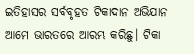ଇତିହାସର ସର୍ବବୃହତ ଟିକାଦାନ ଅଭିଯାନ ଆମେ ଭାରତରେ ଆରମ୍ଭ କରିଛୁ। ଟିକା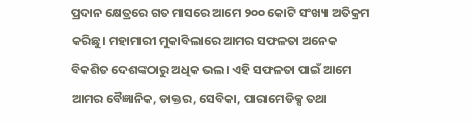ପ୍ରଦାନ କ୍ଷେତ୍ରରେ ଗତ ମାସରେ ଆମେ ୨୦୦ କୋଟି ସଂଖ୍ୟା ଅତିକ୍ରମ କରିଛୁ। ମହାମାରୀ ମୁକାବିଲାରେ ଆମର ସଫଳତା ଅନେକ ବିକଶିତ ଦେଶଙ୍କଠାରୁ ଅଧିକ ଭଲ। ଏହି ସଫଳତା ପାଇଁ ଆମେ ଆମର ବୈଜ୍ଞାନିକ, ଡାକ୍ତର, ସେବିକା, ପାରାମେଡିକ୍ସ ତଥା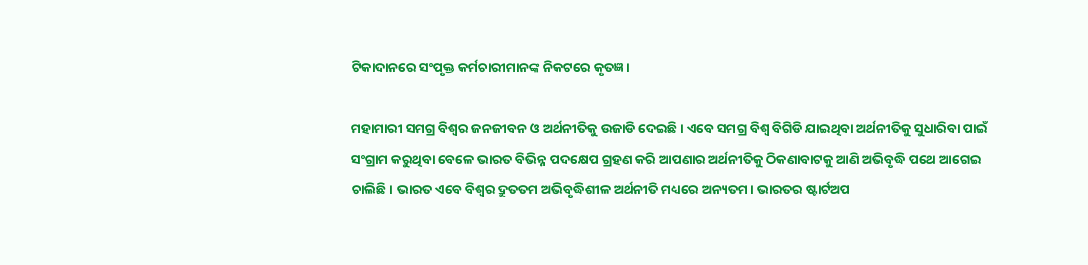ଟିକାଦାନରେ ସଂପୃକ୍ତ କର୍ମଚାରୀମାନଙ୍କ ନିକଟରେ କୃତଜ୍ଞ।

ମହାମାରୀ ସମଗ୍ର ବିଶ୍ୱର ଜନଜୀବନ ଓ ଅର୍ଥନୀତିକୁ ଉଜାଡି ଦେଇଛି। ଏବେ ସମଗ୍ର ବିଶ୍ୱ ବିଗିଡି ଯାଇଥିବା ଅର୍ଥନୀତିକୁ ସୁଧାରିବା ପାଇଁ ସଂଗ୍ରାମ କରୁଥିବା ବେଳେ ଭାରତ ବିଭିନ୍ନ ପଦକ୍ଷେପ ଗ୍ରହଣ କରି ଆପଣାର ଅର୍ଥନୀତିକୁ ଠିକଣାବାଟକୁ ଆଣି ଅଭିବୃଦ୍ଧି ପଥେ ଆଗେଇ ଚାଲିଛି। ଭାରତ ଏବେ ବିଶ୍ୱର ଦ୍ରୁତତମ ଅଭିବୃଦ୍ଧିଶୀଳ ଅର୍ଥନୀତି ମଧ୍ୟରେ ଅନ୍ୟତମ। ଭାରତର ଷ୍ଟାର୍ଟଅପ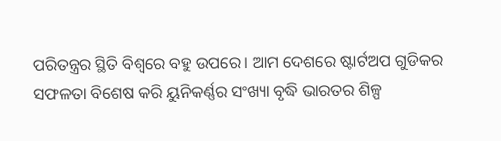ପରିତନ୍ତ୍ରର ସ୍ଥିତି ବିଶ୍ୱରେ ବହୁ ଉପରେ। ଆମ ଦେଶରେ ଷ୍ଟାର୍ଟଅପ ଗୁଡିକର ସଫଳତା ବିଶେଷ କରି ୟୁନିକର୍ଣ୍ଣର ସଂଖ୍ୟା ବୃଦ୍ଧି ଭାରତର ଶିଳ୍ପ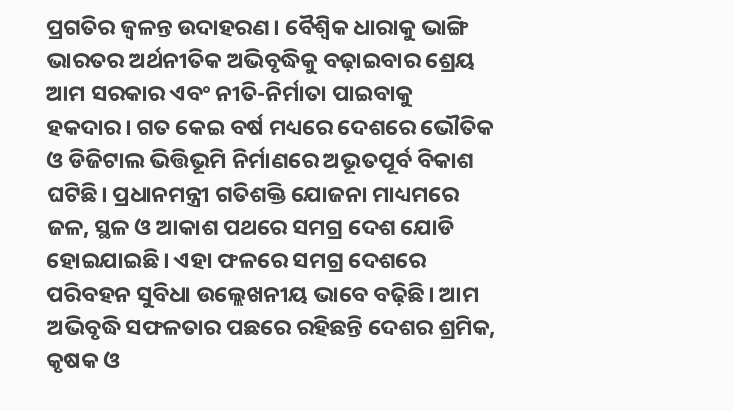ପ୍ରଗତିର ଜ୍ୱଳନ୍ତ ଉଦାହରଣ। ବୈଶ୍ୱିକ ଧାରାକୁ ଭାଙ୍ଗି ଭାରତର ଅର୍ଥନୀତିକ ଅଭିବୃଦ୍ଧିକୁ ବଢ଼ାଇବାର ଶ୍ରେୟ ଆମ ସରକାର ଏବଂ ନୀତି-ନିର୍ମାତା ପାଇବାକୁ ହକଦାର। ଗତ କେଇ ବର୍ଷ ମଧ୍ୟରେ ଦେଶରେ ଭୌତିକ ଓ ଡିଜିଟାଲ ଭିତ୍ତିଭୂମି ନିର୍ମାଣରେ ଅଭୂତପୂର୍ବ ବିକାଶ ଘଟିଛି। ପ୍ରଧାନମନ୍ତ୍ରୀ ଗତିଶକ୍ତି ଯୋଜନା ମାଧ୍ୟମରେ ଜଳ, ସ୍ଥଳ ଓ ଆକାଶ ପଥରେ ସମଗ୍ର ଦେଶ ଯୋଡି ହୋଇଯାଇଛି। ଏହା ଫଳରେ ସମଗ୍ର ଦେଶରେ ପରିବହନ ସୁବିଧା ଉଲ୍ଲେଖନୀୟ ଭାବେ ବଢ଼ିଛି। ଆମ ଅଭିବୃଦ୍ଧି ସଫଳତାର ପଛରେ ରହିଛନ୍ତି ଦେଶର ଶ୍ରମିକ, କୃଷକ ଓ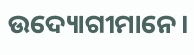ଉଦ୍ୟୋଗୀମାନେ।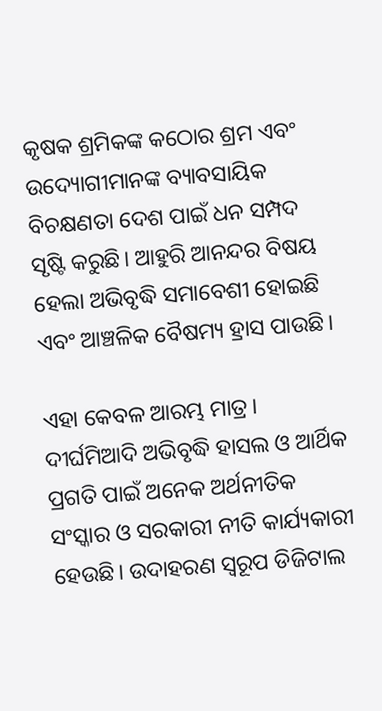କୃଷକ ଶ୍ରମିକଙ୍କ କଠୋର ଶ୍ରମ ଏବଂ ଉଦ୍ୟୋଗୀମାନଙ୍କ ବ୍ୟାବସାୟିକ ବିଚକ୍ଷଣତା ଦେଶ ପାଇଁ ଧନ ସମ୍ପଦ ସୃଷ୍ଟି କରୁଛି। ଆହୁରି ଆନନ୍ଦର ବିଷୟ ହେଲା ଅଭିବୃଦ୍ଧି ସମାବେଶୀ ହୋଇଛି ଏବଂ ଆଞ୍ଚଳିକ ବୈଷମ୍ୟ ହ୍ରାସ ପାଉଛି।

ଏହା କେବଳ ଆରମ୍ଭ ମାତ୍ର। ଦୀର୍ଘମିଆଦି ଅଭିବୃଦ୍ଧି ହାସଲ ଓ ଆର୍ଥିକ ପ୍ରଗତି ପାଇଁ ଅନେକ ଅର୍ଥନୀତିକ ସଂସ୍କାର ଓ ସରକାରୀ ନୀତି କାର୍ଯ୍ୟକାରୀ ହେଉଛି। ଉଦାହରଣ ସ୍ୱରୂପ ଡିଜିଟାଲ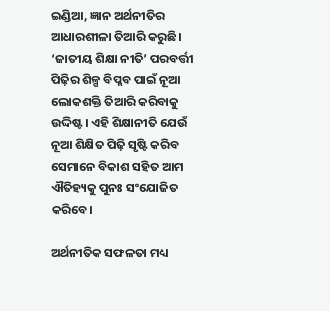ଇଣ୍ଡିଆ, ଜ୍ଞାନ ଅର୍ଥନୀତିର ଆଧାରଶୀଳା ତିଆରି କରୁଛି। ‘ଜାତୀୟ ଶିକ୍ଷା ନୀତି’ ପରବର୍ତ୍ତୀ ପିଢ଼ିର ଶିଳ୍ପ ବିପ୍ଳବ ପାଇଁ ନୂଆ ଲୋକଶକ୍ତି ତିଆରି କରିବାକୁ ଉଦ୍ଦିଷ୍ଟ। ଏହି ଶିକ୍ଷାନୀତି ଯେଉଁ ନୂଆ ଶିକ୍ଷିତ ପିଢ଼ି ସୃଷ୍ଟି କରିବ ସେମାନେ ବିକାଶ ସହିତ ଆମ ଐତିହ୍ୟକୁ ପୁନଃ ସଂଯୋଜିତ କରିବେ।

ଅର୍ଥନୀତିକ ସଫଳତା ମଧ୍ୟ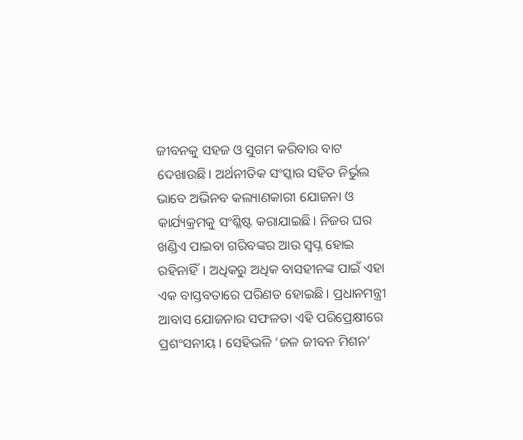ଜୀବନକୁ ସହଜ ଓ ସୁଗମ କରିବାର ବାଟ ଦେଖାଉଛି। ଅର୍ଥନୀତିକ ସଂସ୍କାର ସହିତ ନିର୍ଭୁଲ ଭାବେ ଅଭିନବ କଲ୍ୟାଣକାରୀ ଯୋଜନା ଓ କାର୍ଯ୍ୟକ୍ରମକୁ ସଂଶ୍ଳିଷ୍ଟ କରାଯାଇଛି। ନିଜର ଘର ଖଣ୍ଡିଏ ପାଇବା ଗରିବଙ୍କର ଆଉ ସ୍ୱପ୍ନ ହୋଇ ରହିନାହିଁ। ଅଧିକରୁ ଅଧିକ ବାସହୀନଙ୍କ ପାଇଁ ଏହା ଏକ ବାସ୍ତବତାରେ ପରିଣତ ହୋଇଛି। ପ୍ରଧାନମନ୍ତ୍ରୀ ଆବାସ ଯୋଜନାର ସଫଳତା ଏହି ପରିପ୍ରେକ୍ଷୀରେ ପ୍ରଶଂସନୀୟ। ସେହିଭଳି ‘ଜଳ ଜୀବନ ମିଶନ’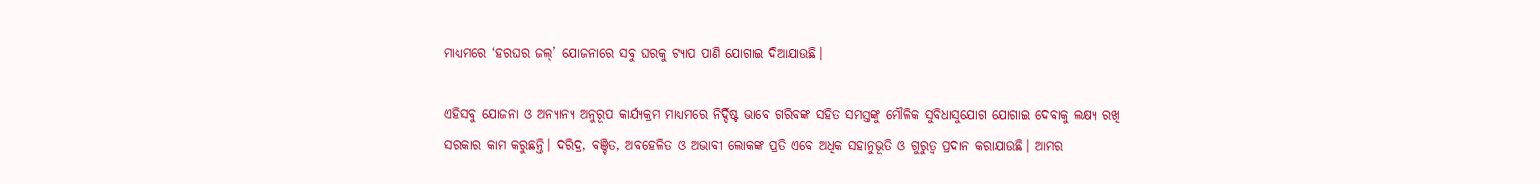ମାଧ୍ୟମରେ ‘ହରଘର ଜଲ୍’ ଯୋଜନାରେ ସବୁ ଘରକୁ ଟ୍ୟାପ ପାଣି ଯୋଗାଇ ଦିଆଯାଉଛି।

ଏହିସବୁ ଯୋଜନା ଓ ଅନ୍ୟାନ୍ୟ ଅନୁରୂପ କାର୍ଯ୍ୟକ୍ରମ ମାଧ୍ୟମରେ ନିର୍ଦ୍ଦିଷ୍ଟ ଭାବେ ଗରିବଙ୍କ ସହିତ ସମସ୍ତଙ୍କୁ ମୌଳିକ ସୁବିଧାସୁଯୋଗ ଯୋଗାଇ ଦେବାକୁ ଲକ୍ଷ୍ୟ ରଖି ସରକାର କାମ କରୁଛନ୍ତି। ଦରିଦ୍ର, ବଞ୍ଚିତ, ଅବହେଳିତ ଓ ଅଭାବୀ ଲୋକଙ୍କ ପ୍ରତି ଏବେ ଅଧିକ ସହାନୁଭୂତି ଓ ଗୁରୁତ୍ୱ ପ୍ରଦାନ କରାଯାଉଛି। ଆମର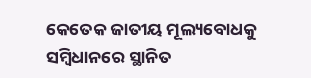କେତେକ ଜାତୀୟ ମୂଲ୍ୟବୋଧକୁ ସମ୍ବିଧାନରେ ସ୍ଥାନିତ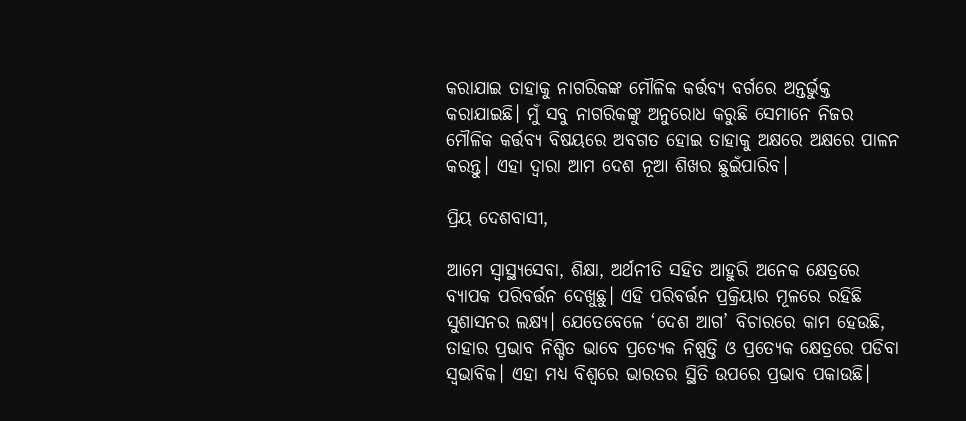କରାଯାଇ ତାହାକୁ ନାଗରିକଙ୍କ ମୌଳିକ କର୍ତ୍ତବ୍ୟ ବର୍ଗରେ ଅନ୍ତର୍ଭୁକ୍ତ କରାଯାଇଛି। ମୁଁ ସବୁ ନାଗରିକଙ୍କୁ ଅନୁରୋଧ କରୁଛି ସେମାନେ ନିଜର ମୌଳିକ କର୍ତ୍ତବ୍ୟ ବିଷୟରେ ଅବଗତ ହୋଇ ତାହାକୁ ଅକ୍ଷରେ ଅକ୍ଷରେ ପାଳନ କରନ୍ତୁ। ଏହା ଦ୍ୱାରା ଆମ ଦେଶ ନୂଆ ଶିଖର ଛୁଇଁପାରିବ।

ପ୍ରିୟ ଦେଶବାସୀ,

ଆମେ ସ୍ୱାସ୍ଥ୍ୟସେବା, ଶିକ୍ଷା, ଅର୍ଥନୀତି ସହିତ ଆହୁରି ଅନେକ କ୍ଷେତ୍ରରେ ବ୍ୟାପକ ପରିବର୍ତ୍ତନ ଦେଖୁଛୁ। ଏହି ପରିବର୍ତ୍ତନ ପ୍ରକ୍ରିୟାର ମୂଳରେ ରହିଛି ସୁଶାସନର ଲକ୍ଷ୍ୟ। ଯେତେବେଳେ ‘ଦେଶ ଆଗ’ ବିଚାରରେ କାମ ହେଉଛି, ତାହାର ପ୍ରଭାବ ନିଶ୍ଚିତ ଭାବେ ପ୍ରତ୍ୟେକ ନିଷ୍ପତ୍ତି ଓ ପ୍ରତ୍ୟେକ କ୍ଷେତ୍ରରେ ପଡିବା ସ୍ୱଭାବିକ। ଏହା ମଧ୍ୟ ବିଶ୍ୱରେ ଭାରତର ସ୍ଥିତି ଉପରେ ପ୍ରଭାବ ପକାଉଛି।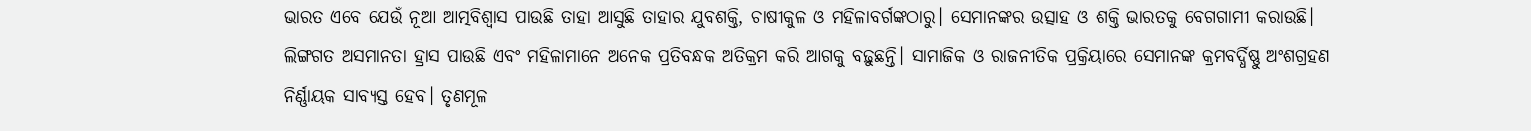ଭାରତ ଏବେ ଯେଉଁ ନୂଆ ଆତ୍ମବିଶ୍ୱାସ ପାଉଛି ତାହା ଆସୁଛି ତାହାର ଯୁବଶକ୍ତି, ଚାଷୀକୁଳ ଓ ମହିଳାବର୍ଗଙ୍କଠାରୁ। ସେମାନଙ୍କର ଉତ୍ସାହ ଓ ଶକ୍ତି ଭାରତକୁ ବେଗଗାମୀ କରାଉଛି। ଲିଙ୍ଗଗତ ଅସମାନତା ହ୍ରାସ ପାଉଛି ଏବଂ ମହିଳାମାନେ ଅନେକ ପ୍ରତିବନ୍ଧକ ଅତିକ୍ରମ କରି ଆଗକୁ ବଢ଼ୁଛନ୍ତି। ସାମାଜିକ ଓ ରାଜନୀତିକ ପ୍ରକ୍ରିୟାରେ ସେମାନଙ୍କ କ୍ରମବର୍ଦ୍ଧିଷ୍ଣୁ ଅଂଶଗ୍ରହଣ ନିର୍ଣ୍ଣାୟକ ସାବ୍ୟସ୍ତ ହେବ। ତୃଣମୂଳ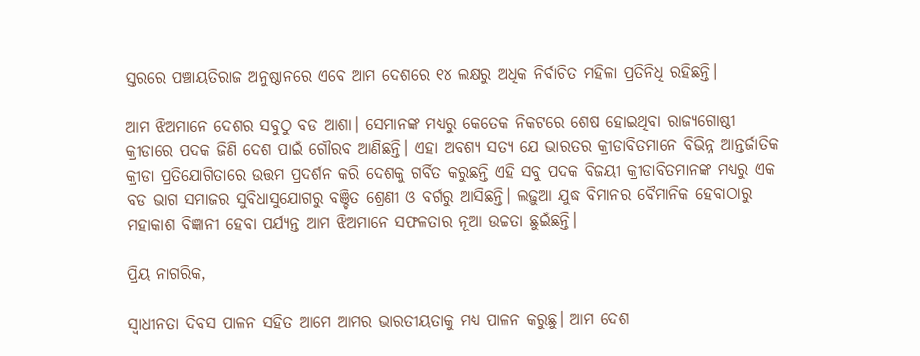ସ୍ତରରେ ପଞ୍ଚାୟତିରାଜ ଅନୁଷ୍ଠାନରେ ଏବେ ଆମ ଦେଶରେ ୧୪ ଲକ୍ଷରୁ ଅଧିକ ନିର୍ବାଚିତ ମହିଳା ପ୍ରତିନିଧି ରହିଛନ୍ତି।

ଆମ ଝିଅମାନେ ଦେଶର ସବୁଠୁ ବଡ ଆଶା। ସେମାନଙ୍କ ମଧ୍ୟରୁ କେତେକ ନିକଟରେ ଶେଷ ହୋଇଥିବା ରାଜ୍ୟଗୋଷ୍ଠୀ କ୍ରୀଡାରେ ପଦକ ଜିଣି ଦେଶ ପାଇଁ ଗୌରବ ଆଣିଛନ୍ତି। ଏହା ଅବଶ୍ୟ ସତ୍ୟ ଯେ ଭାରତର କ୍ରୀଡାବିତମାନେ ବିଭିନ୍ନ ଆନ୍ତର୍ଜାତିକ କ୍ରୀଡା ପ୍ରତିଯୋଗିତାରେ ଉତ୍ତମ ପ୍ରଦର୍ଶନ କରି ଦେଶକୁ ଗର୍ବିତ କରୁଛନ୍ତି ଏହି ସବୁ ପଦକ ବିଜୟୀ କ୍ରୀଡାବିତମାନଙ୍କ ମଧ୍ୟରୁ ଏକ ବଡ ଭାଗ ସମାଜର ସୁବିଧାସୁଯୋଗରୁ ବଞ୍ଚିତ ଶ୍ରେଣୀ ଓ ବର୍ଗରୁ ଆସିଛନ୍ତି। ଲଢ଼ୁଆ ଯୁଦ୍ଧ ବିମାନର ବୈମାନିକ ହେବାଠାରୁ ମହାକାଶ ବିଜ୍ଞାନୀ ହେବା ପର୍ଯ୍ୟନ୍ତ ଆମ ଝିଅମାନେ ସଫଳତାର ନୂଆ ଉଚ୍ଚତା ଛୁଇଁଛନ୍ତି।

ପ୍ରିୟ ନାଗରିକ,

ସ୍ୱାଧୀନତା ଦିବସ ପାଳନ ସହିତ ଆମେ ଆମର ଭାରତୀୟତାକୁ ମଧ୍ୟ ପାଳନ କରୁଛୁ। ଆମ ଦେଶ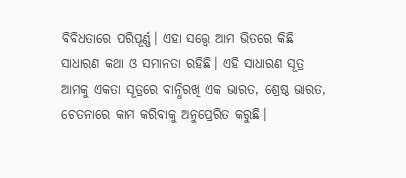ବିବିଧତାରେ ପରିପୂର୍ଣ୍ଣ। ଏହା ସତ୍ତ୍ୱେ ଆମ ଭିତରେ କିଛି ସାଧାରଣ କଥା ଓ ସମାନତା ରହିଛି। ଏହି ସାଧାରଣ ସୂତ୍ର ଆମକୁ ଏକତା ସୂତ୍ରରେ ବାନ୍ଧିରଖି ଏକ ଭାରତ, ଶ୍ରେଷ୍ଠ ଭାରତ, ଚେତନାରେ କାମ କରିବାକୁ ଅନୁପ୍ରେରିତ କରୁଛି।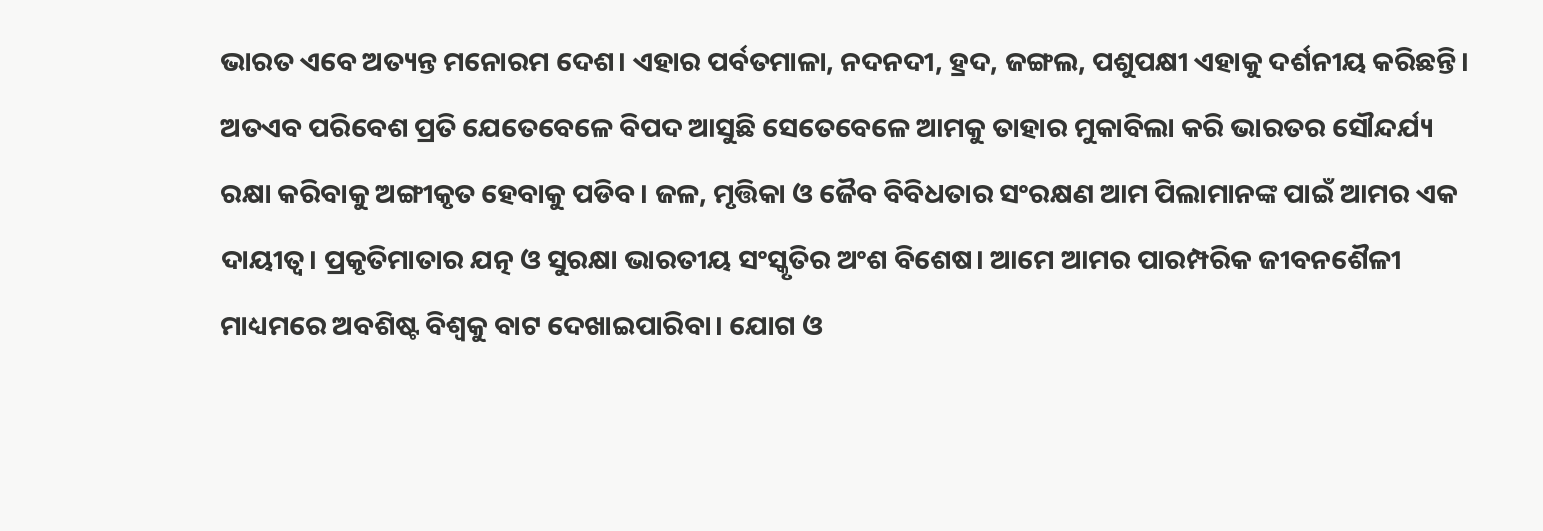ଭାରତ ଏବେ ଅତ୍ୟନ୍ତ ମନୋରମ ଦେଶ। ଏହାର ପର୍ବତମାଳା, ନଦନଦୀ, ହ୍ରଦ, ଜଙ୍ଗଲ, ପଶୁପକ୍ଷୀ ଏହାକୁ ଦର୍ଶନୀୟ କରିଛନ୍ତି। ଅତଏବ ପରିବେଶ ପ୍ରତି ଯେତେବେଳେ ବିପଦ ଆସୁଛି ସେତେବେଳେ ଆମକୁ ତାହାର ମୁକାବିଲା କରି ଭାରତର ସୌନ୍ଦର୍ଯ୍ୟ ରକ୍ଷା କରିବାକୁ ଅଙ୍ଗୀକୃତ ହେବାକୁ ପଡିବ। ଜଳ, ମୃତ୍ତିକା ଓ ଜୈବ ବିବିଧତାର ସଂରକ୍ଷଣ ଆମ ପିଲାମାନଙ୍କ ପାଇଁ ଆମର ଏକ ଦାୟୀତ୍ୱ। ପ୍ରକୃତିମାତାର ଯତ୍ନ ଓ ସୁରକ୍ଷା ଭାରତୀୟ ସଂସ୍କୃତିର ଅଂଶ ବିଶେଷ। ଆମେ ଆମର ପାରମ୍ପରିକ ଜୀବନଶୈଳୀ ମାଧ୍ୟମରେ ଅବଶିଷ୍ଟ ବିଶ୍ୱକୁ ବାଟ ଦେଖାଇପାରିବା। ଯୋଗ ଓ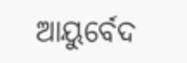ଆୟୁର୍ବେଦ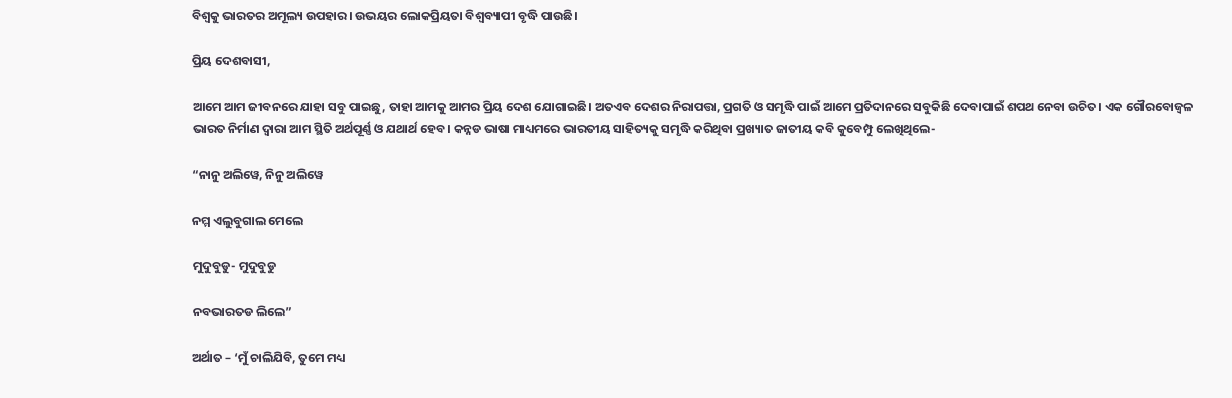ବିଶ୍ୱକୁ ଭାରତର ଅମୂଲ୍ୟ ଉପହାର। ଉଭୟର ଲୋକପ୍ରିୟତା ବିଶ୍ୱବ୍ୟାପୀ ବୃଦ୍ଧି ପାଉଛି।

ପ୍ରିୟ ଦେଶବାସୀ,

ଆମେ ଆମ ଜୀବନରେ ଯାହା ସବୁ ପାଇଛୁ, ତାହା ଆମକୁ ଆମର ପ୍ରିୟ ଦେଶ ଯୋଗାଇଛି। ଅତଏବ ଦେଶର ନିରାପତ୍ତା, ପ୍ରଗତି ଓ ସମୃଦ୍ଧି ପାଇଁ ଆମେ ପ୍ରତିଦାନରେ ସବୁକିଛି ଦେବାପାଇଁ ଶପଥ ନେବା ଉଚିତ। ଏକ ଗୌରବୋଜ୍ୱଳ ଭାରତ ନିର୍ମାଣ ଦ୍ୱାରା ଆମ ସ୍ଥିତି ଅର୍ଥପୂର୍ଣ୍ଣ ଓ ଯଥାର୍ଥ ହେବ। କନ୍ନଡ ଭାଷା ମାଧ୍ୟମରେ ଭାରତୀୟ ସାହିତ୍ୟକୁ ସମୃଦ୍ଧି କରିଥିବା ପ୍ରଖ୍ୟାତ ଜାତୀୟ କବି କୁବେମ୍ପୁ ଲେଖିଥିଲେ-

“ନାନୁ ଅଲିୱେ, ନିନୁ ଅଲିୱେ

ନମ୍ମ ଏଲୁବୁଗାଲ ମେଲେ

ମୁଦୁବୁଡୁ- ମୁଦୁବୁଡୁ

ନବଭାରତଡ ଲିଲେ”

ଅର୍ଥାତ – ‘ମୁଁ ଚାଲିଯିବି, ତୁମେ ମଧ୍ୟ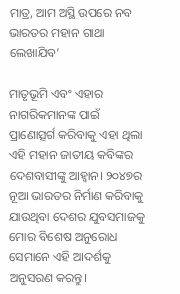ମାତ୍ର, ଆମ ଅସ୍ଥି ଉପରେ ନବ ଭାରତର ମହାନ ଗାଥା ଲେଖାଯିବ’

ମାତୃଭୂମି ଏବଂ ଏହାର ନାଗରିକମାନଙ୍କ ପାଇଁ ପ୍ରାଣୋତ୍ସର୍ଗ କରିବାକୁ ଏହା ଥିଲା ଏହି ମହାନ ଜାତୀୟ କବିଙ୍କର ଦେଶବାସୀଙ୍କୁ ଆହ୍ୱାନ। ୨୦୪୭ର ନୂଆ ଭାରତର ନିର୍ମାଣ କରିବାକୁ ଯାଉଥିବା ଦେଶର ଯୁବସମାଜକୁ ମୋର ବିଶେଷ ଅନୁରୋଧ ସେମାନେ ଏହି ଆଦର୍ଶକୁ ଅନୁସରଣ କରନ୍ତୁ।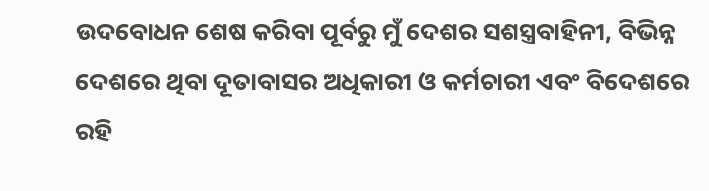ଉଦବୋଧନ ଶେଷ କରିବା ପୂର୍ବରୁ ମୁଁ ଦେଶର ସଶସ୍ତ୍ରବାହିନୀ, ବିଭିନ୍ନ ଦେଶରେ ଥିବା ଦୂତାବାସର ଅଧିକାରୀ ଓ କର୍ମଚାରୀ ଏବଂ ବିଦେଶରେ ରହି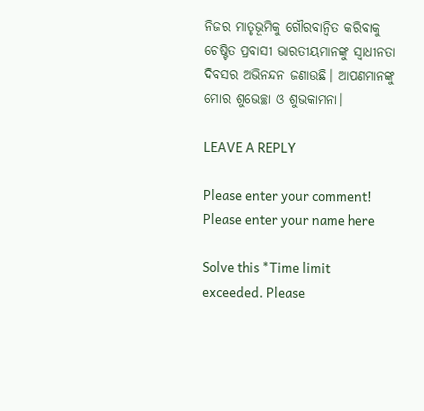ନିଜର ମାତୃଭୂମିକୁ ଗୌରବାନ୍ୱିତ କରିବାକୁ ଚେଷ୍ଟିତ ପ୍ରବାସୀ ଭାରତୀୟମାନଙ୍କୁ ସ୍ୱାଧୀନତା ଦିବସର ଅଭିନନ୍ଦନ ଜଣାଉଛି। ଆପଣମାନଙ୍କୁ ମୋର ଶୁଭେଚ୍ଛା ଓ ଶୁଭକାମନା।

LEAVE A REPLY

Please enter your comment!
Please enter your name here

Solve this *Time limit exceeded. Please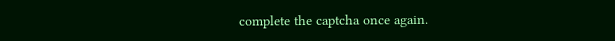complete the captcha once again.